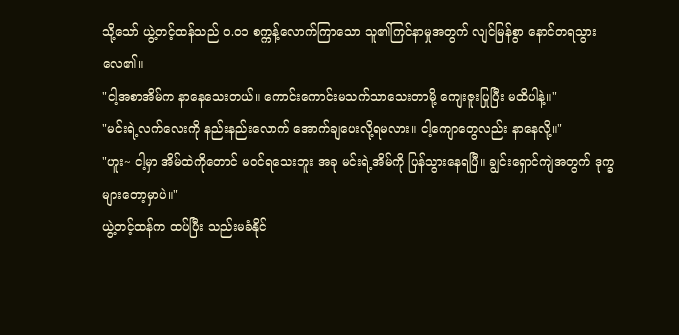သို့သော် ယွဲ့တင့်ထန်သည် ၀.၀၁ စက္ကန့်လောက်ကြာသော သူ၏ကြင်နာမှုအတွက် လျင်မြန်စွာ နောင်တရသွားလေ၏။
"ငါ့အစာအိမ်က နာနေသေးတယ်။ ကောင်းကောင်းမသက်သာသေးတာမို့ ကျေးဇူးပြုပြီး မထိပါနဲ့။"
"မင်းရဲ့လက်လေးကို နည်းနည်းလောက် အောက်ချပေးလို့ရမလား။ ငါ့ကျောတွေလည်း နာနေလို့။"
"ဟူး~ ငါ့မှာ အိမ်ထဲကိုတောင် မဝင်ရသေးဘူး အခု မင်းရဲ့အိမ်ကို ပြန်သွားနေရပြီ။ ချွင်းရှောင်ကျဲအတွက် ဒုက္ခများတော့မှာပဲ။"
ယွဲ့တင့်ထန်က ထပ်ပြီး သည်းမခံနိုင်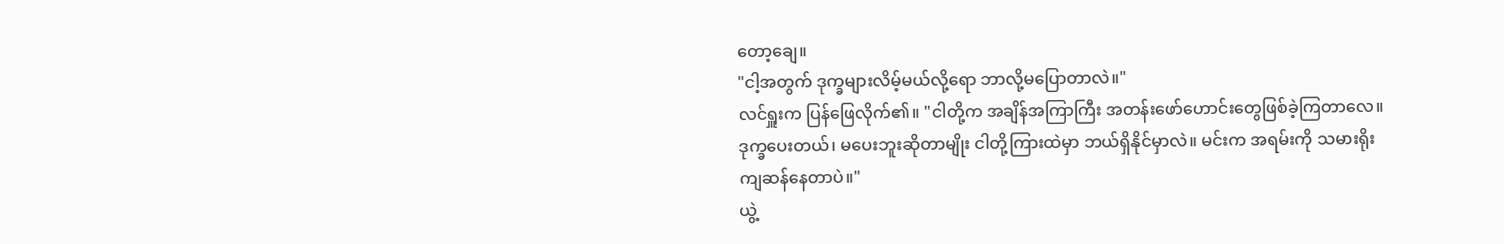တော့ချေ။
"ငါ့အတွက် ဒုက္ခများလိမ့်မယ်လို့ရော ဘာလို့မပြောတာလဲ။"
လင်ရှူးက ပြန်ဖြေလိုက်၏။ "ငါတို့က အချိန်အကြာကြီး အတန်းဖော်ဟောင်းတွေဖြစ်ခဲ့ကြတာလေ။ ဒုက္ခပေးတယ်၊ မပေးဘူးဆိုတာမျိုး ငါတို့ကြားထဲမှာ ဘယ်ရှိနိုင်မှာလဲ။ မင်းက အရမ်းကို သမားရိုးကျဆန်နေတာပဲ။"
ယွဲ့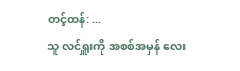တင့်ထန်: ...
သူ လင်ရှူးကို အစစ်အမှန် လေး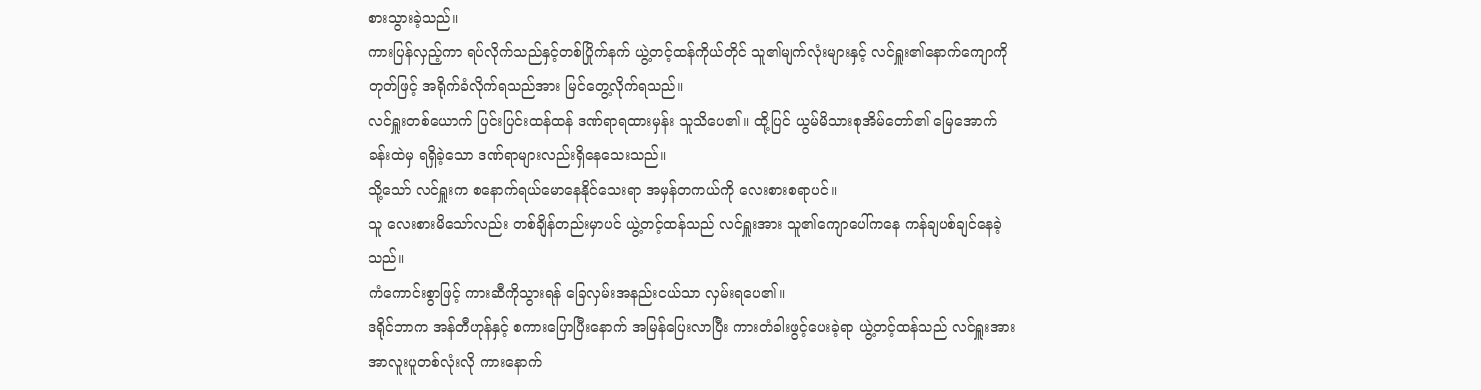စားသွားခဲ့သည်။
ကားပြန်လှည့်ကာ ရပ်လိုက်သည်နှင့်တစ်ပြိုက်နက် ယွဲ့တင့်ထန်ကိုယ်တိုင် သူ၏မျက်လုံးများနှင့် လင်ရှူး၏နောက်ကျောကို တုတ်ဖြင့် အရိုက်ခံလိုက်ရသည်အား မြင်တွေ့လိုက်ရသည်။
လင်ရှူးတစ်ယောက် ပြင်းပြင်းထန်ထန် ဒဏ်ရာရထားမှန်း သူသိပေ၏။ ထို့ပြင် ယွမ်မိသားစုအိမ်တော်၏ မြေအောက်ခန်းထဲမှ ရရှိခဲ့သော ဒဏ်ရာများလည်းရှိနေသေးသည်။
သို့သော် လင်ရှူးက စနောက်ရယ်မောနေနိုင်သေးရာ အမှန်တကယ်ကို လေးစားစရာပင်။
သူ လေးစားမိသော်လည်း တစ်ချိန်တည်းမှာပင် ယွဲ့တင့်ထန်သည် လင်ရှူးအား သူ၏ကျောပေါ်ကနေ ကန်ချပစ်ချင်နေခဲ့သည်။
ကံကောင်းစွာဖြင့် ကားဆီကိုသွားရန် ခြေလှမ်းအနည်းငယ်သာ လှမ်းရပေ၏။
ဒရိုင်ဘာက အန်တီဟုန်နှင့် စကားပြောပြီးနောက် အမြန်ပြေးလာပြီး ကားတံခါးဖွင့်ပေးခဲ့ရာ ယွဲ့တင့်ထန်သည် လင်ရှူးအား အာလူးပူတစ်လုံးလို ကားနောက်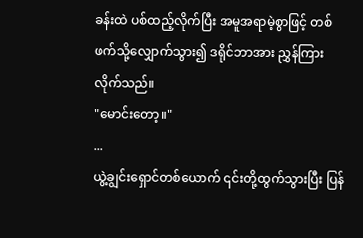ခန်းထဲ ပစ်ထည့်လိုက်ပြီး အမူအရာမဲ့စွာဖြင့် တစ်ဖက်သို့လျှောက်သွား၍ ဒရိုင်ဘာအား ညွှန်ကြားလိုက်သည်။
"မောင်းတော့။"
...
ယွဲ့ချွင်းရှောင်တစ်ယောက် ၎င်းတို့ထွက်သွားပြီး ပြန်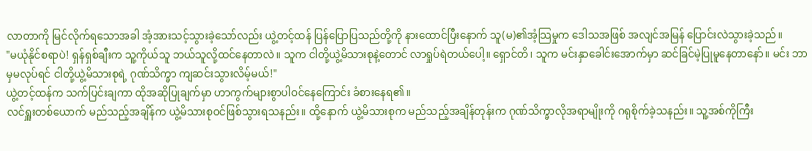လာတာကို မြင်လိုက်ရသောအခါ အံ့အားသင့်သွားခဲ့သော်လည်း ယွဲ့တင့်ထန် ပြန်ပြောပြသည်တို့ကို နားထောင်ပြီးနောက် သူ(မ)၏အံ့သြမှုက ဒေါသအဖြစ် အလျင်အမြန် ပြောင်းလဲသွားခဲ့သည်။
"မယုံနိုင်စရာပဲ! ရှန်ရှစ်ချီးက သူ့ကိုယ်သူ ဘယ်သူလို့ထင်နေတာလဲ။ သူက ငါတို့ယွဲ့မိသားစုနဲ့တောင် လာရှုပ်ရဲတယ်ပေါ့။ ရှောင်တိ၊ သူက မင်းနှာခေါင်းအောက်မှာ ဆင်ခြင်မဲ့ပြုမူနေတာနော်။ မင်း ဘာမှမလုပ်ရင် ငါတို့ယွဲ့မိသားစုရဲ့ ဂုဏ်သိက္ခာ ကျဆင်းသွားလိမ့်မယ်!"
ယွဲ့တင့်ထန်က သက်ပြင်းချကာ ထိုအဆိုပြုချက်မှာ ဟာကွက်များစွာပါဝင်နေကြောင်း ခံစားနေရ၏။
လင်ရှူးတစ်ယောက် မည်သည့်အချိန်က ယွဲ့မိသားစုဝင်ဖြစ်သွားရသနည်း။ ထို့နောက် ယွဲ့မိသားစုက မည်သည့်အချိန်တုန်းက ဂုဏ်သိက္ခာလိုအရာမျိုးကို ဂရုစိုက်ခဲ့သနည်း။ သူ့အစ်ကိုကြီး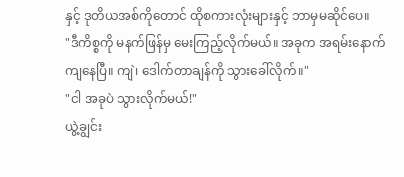နှင့် ဒုတိယအစ်ကိုတောင် ထိုစကားလုံးများနှင့် ဘာမှမဆိုင်ပေ။
"ဒီကိစ္စကို မနက်ဖြန်မှ မေးကြည့်လိုက်မယ်။ အခုက အရမ်းနောက်ကျနေပြီ။ ကျဲ၊ ဒေါက်တာချန်ကို သွားခေါ်လိုက်။"
"ငါ အခုပဲ သွားလိုက်မယ်!"
ယွဲ့ချွင်း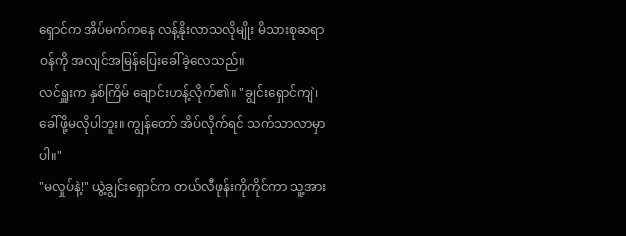ရှောင်က အိပ်မက်ကနေ လန့်နိုးလာသလိုမျိုး မိသားစုဆရာဝန်ကို အလျင်အမြန်ပြေးခေါ်ခဲ့လေသည်။
လင်ရှူးက နှစ်ကြိမ် ချောင်းဟန့်လိုက်၏။ "ချွင်းရှောင်ကျဲ၊ ခေါ်ဖို့မလိုပါဘူး။ ကျွန်တော် အိပ်လိုက်ရင် သက်သာလာမှာပါ။"
"မလှုပ်နဲ့!" ယွဲ့ချွင်းရှောင်က တယ်လီဖုန်းကိုကိုင်ကာ သူ့အား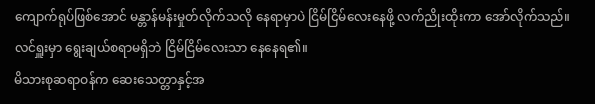ကျောက်ရုပ်ဖြစ်အောင် မန္တာန်မန်းမှုတ်လိုက်သလို နေရာမှာပဲ ငြိမ်ငြိမ်လေးနေဖို့ လက်ညိုးထိုးကာ အော်လိုက်သည်။ လင်ရှူးမှာ ရွေးချယ်စရာမရှိဘဲ ငြိမ်ငြိမ်လေးသာ နေနေရ၏။
မိသားစုဆရာဝန်က ဆေးသေတ္တာနှင့်အ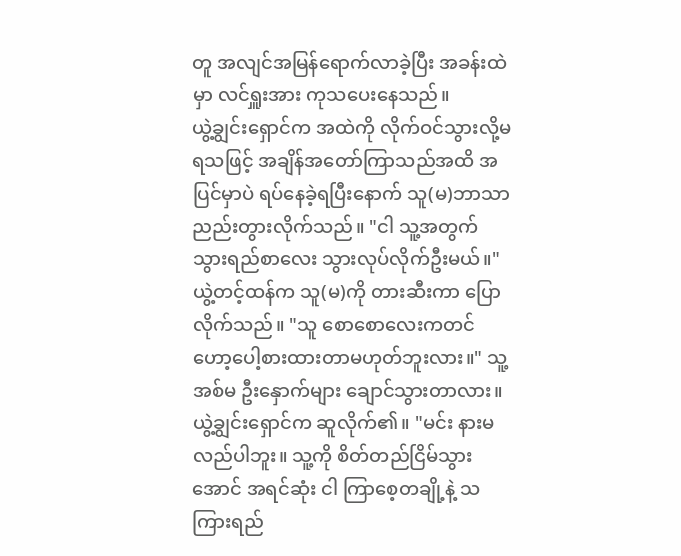တူ အလျင်အမြန်ရောက်လာခဲ့ပြီး အခန်းထဲမှာ လင်ရှူးအား ကုသပေးနေသည်။
ယွဲ့ချွင်းရှောင်က အထဲကို လိုက်ဝင်သွားလို့မရသဖြင့် အချိန်အတော်ကြာသည်အထိ အပြင်မှာပဲ ရပ်နေခဲ့ရပြီးနောက် သူ(မ)ဘာသာ ညည်းတွားလိုက်သည်။ "ငါ သူ့အတွက် သွားရည်စာလေး သွားလုပ်လိုက်ဦးမယ်။"
ယွဲ့တင့်ထန်က သူ(မ)ကို တားဆီးကာ ပြောလိုက်သည်။ "သူ စောစောလေးကတင် ဟော့ပေါ့စားထားတာမဟုတ်ဘူးလား။" သူ့အစ်မ ဦးနှောက်များ ချောင်သွားတာလား။
ယွဲ့ချွင်းရှောင်က ဆူလိုက်၏။ "မင်း နားမလည်ပါဘူး။ သူ့ကို စိတ်တည်ငြိမ်သွားအောင် အရင်ဆုံး ငါ ကြာစေ့တချို့နဲ့ သကြားရည်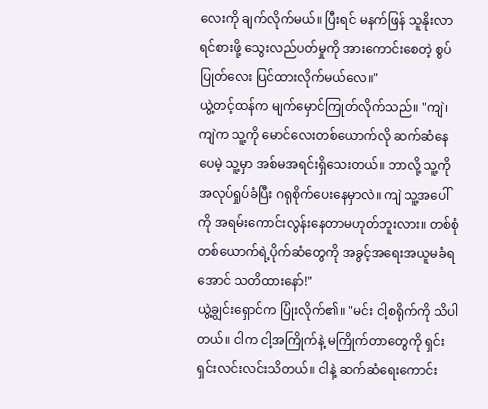လေးကို ချက်လိုက်မယ်။ ပြီးရင် မနက်ဖြန် သူနိုးလာရင်စားဖို့ သွေးလည်ပတ်မှုကို အားကောင်းစေတဲ့ စွပ်ပြုတ်လေး ပြင်ထားလိုက်မယ်လေ။"
ယွဲ့တင့်ထန်က မျက်မှောင်ကြုတ်လိုက်သည်။ "ကျဲ၊ ကျဲက သူ့ကို မောင်လေးတစ်ယောက်လို ဆက်ဆံနေပေမဲ့ သူ့မှာ အစ်မအရင်းရှိသေးတယ်။ ဘာလို့ သူ့ကို အလုပ်ရှုပ်ခံပြီး ဂရုစိုက်ပေးနေမှာလဲ။ ကျဲ သူ့အပေါ်ကို အရမ်းကောင်းလွန်းနေတာမဟုတ်ဘူးလား။ တစ်စုံတစ်ယောက်ရဲ့ပိုက်ဆံတွေကို အခွင့်အရေးအယူမခံရအောင် သတိထားနော်!"
ယွဲ့ချွင်းရှောင်က ပြုံးလိုက်၏။ "မင်း ငါ့စရိုက်ကို သိပါတယ်။ ငါက ငါ့အကြိုက်နဲ့ မကြိုက်တာတွေကို ရှင်းရှင်းလင်းလင်းသိတယ်။ ငါနဲ့ ဆက်ဆံရေးကောင်း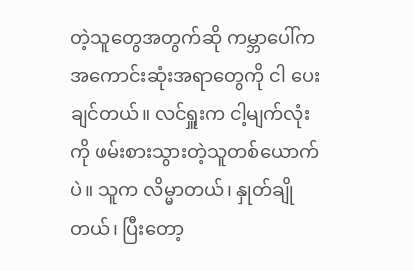တဲ့သူတွေအတွက်ဆို ကမ္ဘာပေါ်က အကောင်းဆုံးအရာတွေကို ငါ ပေးချင်တယ်။ လင်ရှူးက ငါ့မျက်လုံးကို ဖမ်းစားသွားတဲ့သူတစ်ယောက်ပဲ။ သူက လိမ္မာတယ်၊ နှုတ်ချိုတယ်၊ ပြီးတော့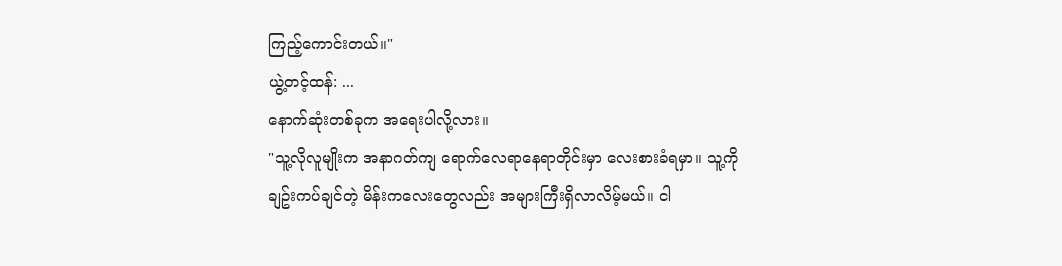ကြည့်ကောင်းတယ်။"
ယွဲ့တင့်ထန်: ...
နောက်ဆုံးတစ်ခုက အရေးပါလို့လား။
"သူ့လိုလူမျိုးက အနာဂတ်ကျ ရောက်လေရာနေရာတိုင်းမှာ လေးစားခံရမှာ။ သူ့ကို ချဥ်းကပ်ချင်တဲ့ မိန်းကလေးတွေလည်း အများကြီးရှိလာလိမ့်မယ်။ ငါ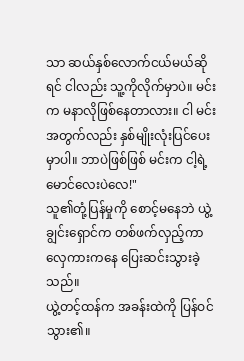သာ ဆယ်နှစ်လောက်ငယ်မယ်ဆိုရင် ငါလည်း သူ့ကိုလိုက်မှာပဲ။ မင်းက မနာလိုဖြစ်နေတာလား။ ငါ မင်းအတွက်လည်း နှစ်မျိုးလုံးပြင်ပေးမှာပါ။ ဘာပဲဖြစ်ဖြစ် မင်းက ငါ့ရဲ့မောင်လေးပဲလေ!"
သူ၏တုံ့ပြန်မှုကို စောင့်မနေဘဲ ယွဲ့ချွင်းရှောင်က တစ်ဖက်လှည့်ကာ လှေကားကနေ ပြေးဆင်းသွားခဲ့သည်။
ယွဲ့တင့်ထန်က အခန်းထဲကို ပြန်ဝင်သွား၏။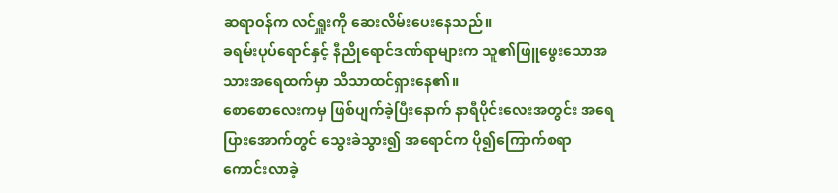ဆရာဝန်က လင်ရှူးကို ဆေးလိမ်းပေးနေသည်။
ခရမ်းပုပ်ရောင်နှင့် နီညိုရောင်ဒဏ်ရာများက သူ၏ဖြူဖွေးသောအသားအရေထက်မှာ သိသာထင်ရှားနေ၏။
စောစောလေးကမှ ဖြစ်ပျက်ခဲ့ပြီးနောက် နာရီပိုင်းလေးအတွင်း အရေပြားအောက်တွင် သွေးခဲသွား၍ အရောင်က ပို၍ကြောက်စရာကောင်းလာခဲ့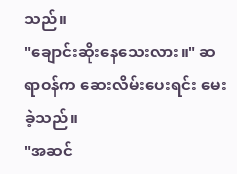သည်။
"ချောင်းဆိုးနေသေးလား။" ဆရာဝန်က ဆေးလိမ်းပေးရင်း မေးခဲ့သည်။
"အဆင်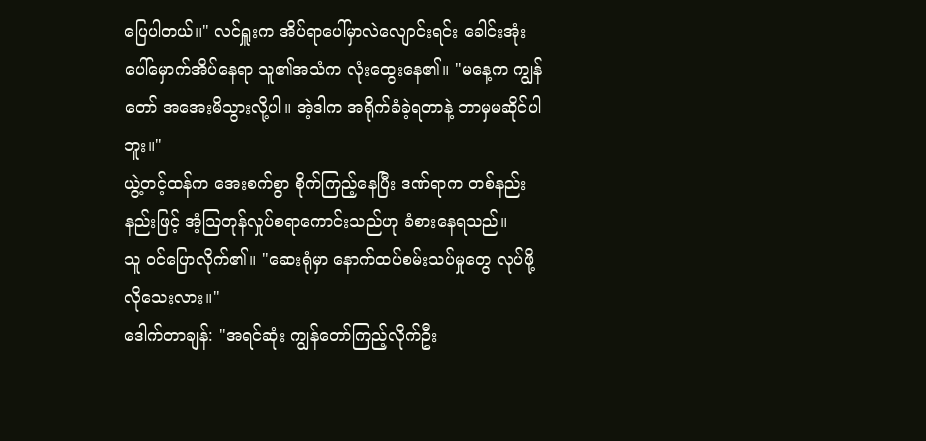ပြေပါတယ်။" လင်ရှူးက အိပ်ရာပေါ်မှာလဲလျောင်းရင်း ခေါင်းအုံးပေါ်မှောက်အိပ်နေရာ သူ၏အသံက လုံးထွေးနေ၏။ "မနေ့က ကျွန်တော် အအေးမိသွားလို့ပါ။ အဲ့ဒါက အရိုက်ခံခဲ့ရတာနဲ့ ဘာမှမဆိုင်ပါဘူး။"
ယွဲ့တင့်ထန်က အေးစက်စွာ စိုက်ကြည့်နေပြီး ဒဏ်ရာက တစ်နည်းနည်းဖြင့် အံ့သြတုန်လှုပ်စရာကောင်းသည်ဟု ခံစားနေရသည်။
သူ ဝင်ပြောလိုက်၏။ "ဆေးရုံမှာ နောက်ထပ်စမ်းသပ်မှုတွေ လုပ်ဖို့လိုသေးလား။"
ဒေါက်တာချန်: "အရင်ဆုံး ကျွန်တော်ကြည့်လိုက်ဦး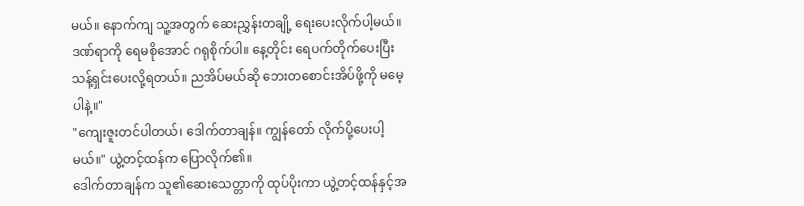မယ်။ နောက်ကျ သူ့အတွက် ဆေးညွှန်းတချို့ ရေးပေးလိုက်ပါ့မယ်။ ဒဏ်ရာကို ရေမစိုအောင် ဂရုစိုက်ပါ။ နေ့တိုင်း ရေပက်တိုက်ပေးပြီး သန့်ရှင်းပေးလို့ရတယ်။ ညအိပ်မယ်ဆို ဘေးတစောင်းအိပ်ဖို့ကို မမေ့ပါနဲ့။"
"ကျေးဇူးတင်ပါတယ်၊ ဒေါက်တာချန်။ ကျွန်တော် လိုက်ပို့ပေးပါ့မယ်။" ယွဲ့တင့်ထန်က ပြောလိုက်၏။
ဒေါက်တာချန်က သူ၏ဆေးသေတ္တာကို ထုပ်ပိုးကာ ယွဲ့တင့်ထန်နှင့်အ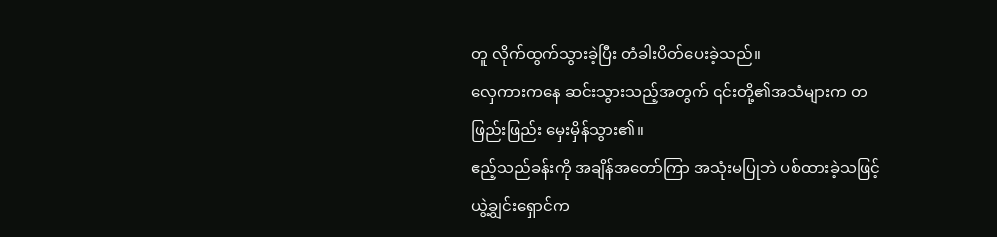တူ လိုက်ထွက်သွားခဲ့ပြီး တံခါးပိတ်ပေးခဲ့သည်။
လှေကားကနေ ဆင်းသွားသည့်အတွက် ၎င်းတို့၏အသံများက တဖြည်းဖြည်း မှေးမှိန်သွား၏။
ဧည့်သည်ခန်းကို အချိန်အတော်ကြာ အသုံးမပြုဘဲ ပစ်ထားခဲ့သဖြင့် ယွဲ့ချွင်းရှောင်က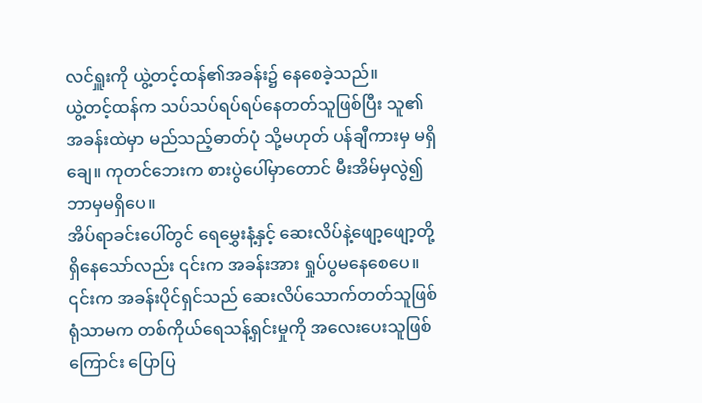လင်ရှူးကို ယွဲ့တင့်ထန်၏အခန်း၌ နေစေခဲ့သည်။
ယွဲ့တင့်ထန်က သပ်သပ်ရပ်ရပ်နေတတ်သူဖြစ်ပြီး သူ၏အခန်းထဲမှာ မည်သည့်ဓာတ်ပုံ သို့မဟုတ် ပန်ချီကားမှ မရှိချေ။ ကုတင်ဘေးက စားပွဲပေါ်မှာတောင် မီးအိမ်မှလွဲ၍ ဘာမှမရှိပေ။
အိပ်ရာခင်းပေါ်တွင် ရေမွှေးနံ့နှင့် ဆေးလိပ်နဲ့ဖျော့ဖျော့တို့ ရှိနေသော်လည်း ၎င်းက အခန်းအား ရှုပ်ပွမနေစေပေ။ ၎င်းက အခန်းပိုင်ရှင်သည် ဆေးလိပ်သောက်တတ်သူဖြစ်ရုံသာမက တစ်ကိုယ်ရေသန့်ရှင်းမှုကို အလေးပေးသူဖြစ်ကြောင်း ပြောပြ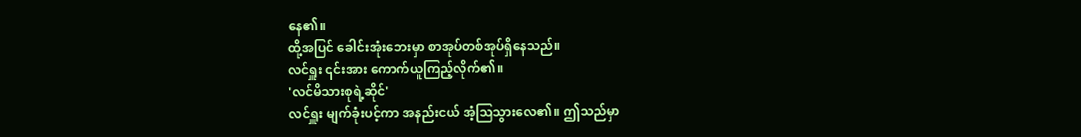နေ၏။
ထို့အပြင် ခေါင်းအုံးဘေးမှာ စာအုပ်တစ်အုပ်ရှိနေသည်။
လင်ရှူး ၎င်းအား ကောက်ယူကြည့်လိုက်၏။
'လင်မိသားစုရဲ့ဆိုင်'
လင်ရှူး မျက်ခုံးပင့်ကာ အနည်းငယ် အံ့သြသွားလေ၏။ ဤသည်မှာ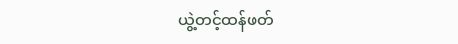ယွဲ့တင့်ထန်ဖတ်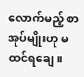လောက်မည့် စာအုပ်မျိုးဟု မထင်ရချေ။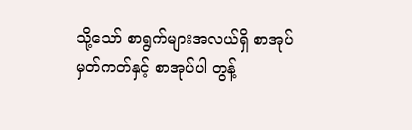သို့သော် စာရွက်များအလယ်ရှိ စာအုပ်မှတ်ကတ်နှင့် စာအုပ်ပါ တွန့်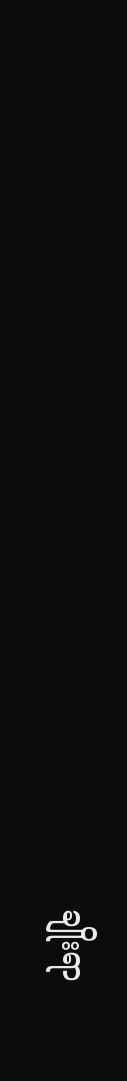ချိုးရာ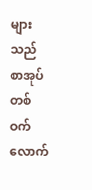များသည် စာအုပ်တစ်ဝက်လောက်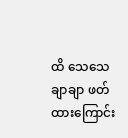ထိ သေသေချာချာ ဖတ်ထားကြောင်း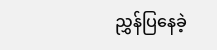ညွှန်ပြနေခဲ့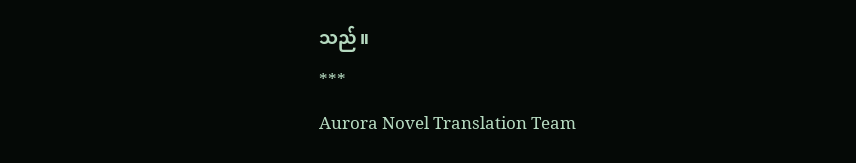သည်။
***
Aurora Novel Translation Team